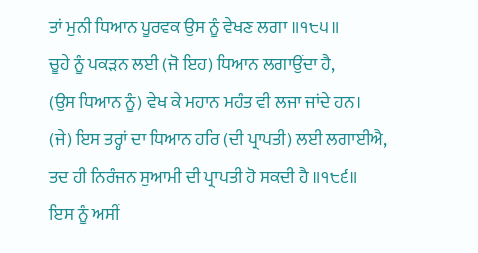ਤਾਂ ਮੁਨੀ ਧਿਆਨ ਪੂਰਵਕ ਉਸ ਨੂੰ ਵੇਖਣ ਲਗਾ ॥੧੮੫॥
ਚੂਹੇ ਨੂੰ ਪਕੜਨ ਲਈ (ਜੋ ਇਹ) ਧਿਆਨ ਲਗਾਉਂਦਾ ਹੈ,
(ਉਸ ਧਿਆਨ ਨੂੰ) ਵੇਖ ਕੇ ਮਹਾਨ ਮਹੰਤ ਵੀ ਲਜਾ ਜਾਂਦੇ ਹਨ।
(ਜੇ) ਇਸ ਤਰ੍ਹਾਂ ਦਾ ਧਿਆਨ ਹਰਿ (ਦੀ ਪ੍ਰਾਪਤੀ) ਲਈ ਲਗਾਈਐ,
ਤਦ ਹੀ ਨਿਰੰਜਨ ਸੁਆਮੀ ਦੀ ਪ੍ਰਾਪਤੀ ਹੋ ਸਕਦੀ ਹੈ ॥੧੮੬॥
ਇਸ ਨੂੰ ਅਸੀਂ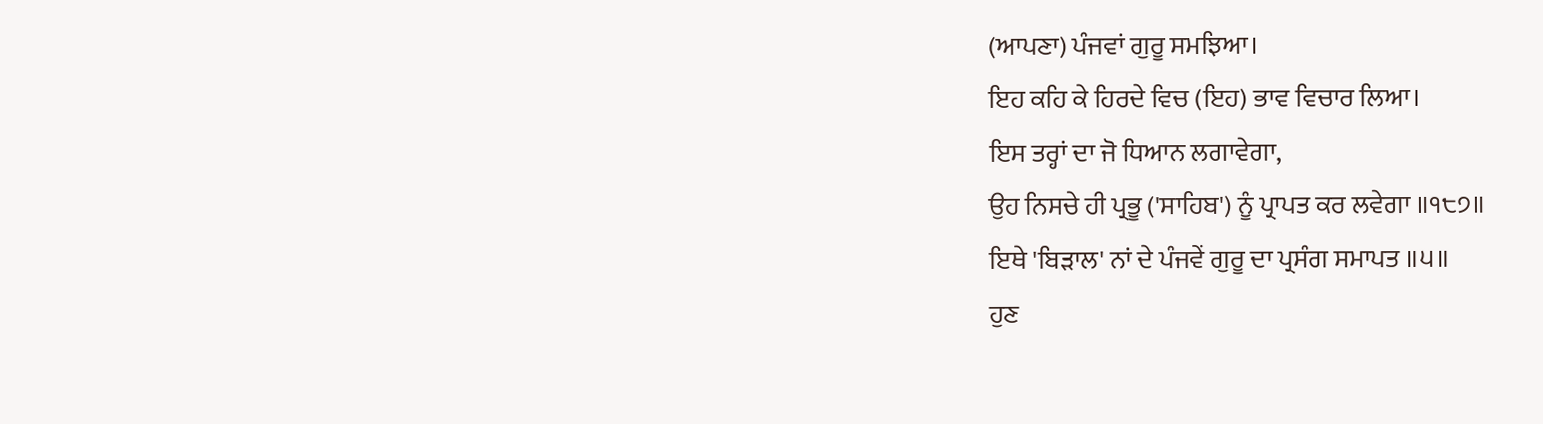(ਆਪਣਾ) ਪੰਜਵਾਂ ਗੁਰੂ ਸਮਝਿਆ।
ਇਹ ਕਹਿ ਕੇ ਹਿਰਦੇ ਵਿਚ (ਇਹ) ਭਾਵ ਵਿਚਾਰ ਲਿਆ।
ਇਸ ਤਰ੍ਹਾਂ ਦਾ ਜੋ ਧਿਆਨ ਲਗਾਵੇਗਾ,
ਉਹ ਨਿਸਚੇ ਹੀ ਪ੍ਰਭੂ ('ਸਾਹਿਬ') ਨੂੰ ਪ੍ਰਾਪਤ ਕਰ ਲਵੇਗਾ ॥੧੮੭॥
ਇਥੇ 'ਬਿੜਾਲ' ਨਾਂ ਦੇ ਪੰਜਵੇਂ ਗੁਰੂ ਦਾ ਪ੍ਰਸੰਗ ਸਮਾਪਤ ॥੫॥
ਹੁਣ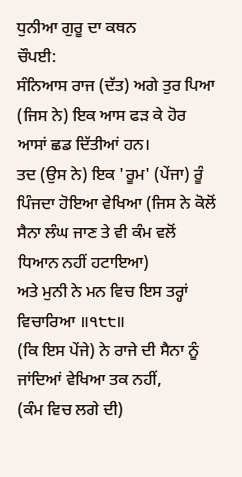ਧੁਨੀਆ ਗੁਰੂ ਦਾ ਕਥਨ
ਚੌਪਈ:
ਸੰਨਿਆਸ ਰਾਜ (ਦੱਤ) ਅਗੇ ਤੁਰ ਪਿਆ
(ਜਿਸ ਨੇ) ਇਕ ਆਸ ਫੜ ਕੇ ਹੋਰ ਆਸਾਂ ਛਡ ਦਿੱਤੀਆਂ ਹਨ।
ਤਦ (ਉਸ ਨੇ) ਇਕ 'ਰੂਮ' (ਪੇਂਜਾ) ਰੂੰ ਪਿੰਜਦਾ ਹੋਇਆ ਵੇਖਿਆ (ਜਿਸ ਨੇ ਕੋਲੋਂ ਸੈਨਾ ਲੰਘ ਜਾਣ ਤੇ ਵੀ ਕੰਮ ਵਲੋਂ ਧਿਆਨ ਨਹੀਂ ਹਟਾਇਆ)
ਅਤੇ ਮੁਨੀ ਨੇ ਮਨ ਵਿਚ ਇਸ ਤਰ੍ਹਾਂ ਵਿਚਾਰਿਆ ॥੧੮੮॥
(ਕਿ ਇਸ ਪੇਂਜੇ) ਨੇ ਰਾਜੇ ਦੀ ਸੈਨਾ ਨੂੰ ਜਾਂਦਿਆਂ ਵੇਖਿਆ ਤਕ ਨਹੀਂ,
(ਕੰਮ ਵਿਚ ਲਗੇ ਦੀ)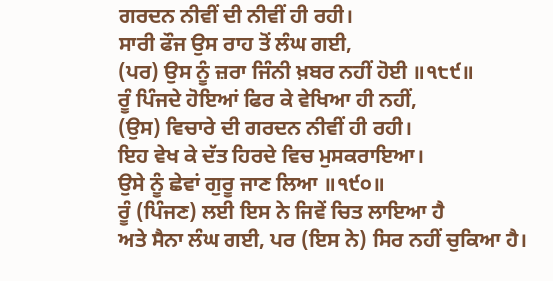ਗਰਦਨ ਨੀਵੀਂ ਦੀ ਨੀਵੀਂ ਹੀ ਰਹੀ।
ਸਾਰੀ ਫੌਜ ਉਸ ਰਾਹ ਤੋਂ ਲੰਘ ਗਈ,
(ਪਰ) ਉਸ ਨੂੰ ਜ਼ਰਾ ਜਿੰਨੀ ਖ਼ਬਰ ਨਹੀਂ ਹੋਈ ॥੧੮੯॥
ਰੂੰ ਪਿੰਜਦੇ ਹੋਇਆਂ ਫਿਰ ਕੇ ਵੇਖਿਆ ਹੀ ਨਹੀਂ,
(ਉਸ) ਵਿਚਾਰੇ ਦੀ ਗਰਦਨ ਨੀਵੀਂ ਹੀ ਰਹੀ।
ਇਹ ਵੇਖ ਕੇ ਦੱਤ ਹਿਰਦੇ ਵਿਚ ਮੁਸਕਰਾਇਆ।
ਉਸੇ ਨੂੰ ਛੇਵਾਂ ਗੁਰੂ ਜਾਣ ਲਿਆ ॥੧੯੦॥
ਰੂੰ (ਪਿੰਜਣ) ਲਈ ਇਸ ਨੇ ਜਿਵੇਂ ਚਿਤ ਲਾਇਆ ਹੈ
ਅਤੇ ਸੈਨਾ ਲੰਘ ਗਈ, ਪਰ (ਇਸ ਨੇ) ਸਿਰ ਨਹੀਂ ਚੁਕਿਆ ਹੈ।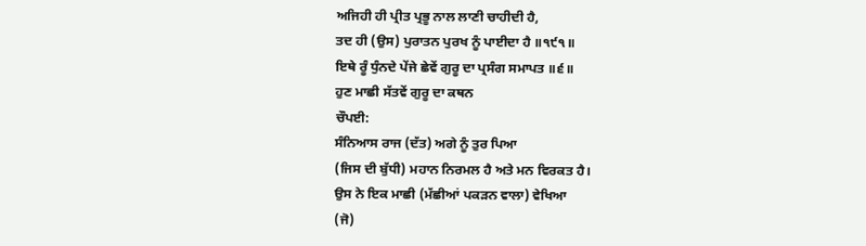ਅਜਿਹੀ ਹੀ ਪ੍ਰੀਤ ਪ੍ਰਭੂ ਨਾਲ ਲਾਣੀ ਚਾਹੀਦੀ ਹੈ,
ਤਦ ਹੀ (ਉਸ) ਪੁਰਾਤਨ ਪੁਰਖ ਨੂੰ ਪਾਈਦਾ ਹੈ ॥੧੯੧॥
ਇਥੇ ਰੂੰ ਧੁੰਨਦੇ ਪੇਂਜੇ ਛੇਵੇਂ ਗੁਰੂ ਦਾ ਪ੍ਰਸੰਗ ਸਮਾਪਤ ॥੬॥
ਹੁਣ ਮਾਛੀ ਸੱਤਵੇਂ ਗੁਰੂ ਦਾ ਕਥਨ
ਚੌਪਈ:
ਸੰਨਿਆਸ ਰਾਜ (ਦੱਤ) ਅਗੇ ਨੂੰ ਤੁਰ ਪਿਆ
(ਜਿਸ ਦੀ ਬੁੱਧੀ) ਮਹਾਨ ਨਿਰਮਲ ਹੈ ਅਤੇ ਮਨ ਵਿਰਕਤ ਹੈ।
ਉਸ ਨੇ ਇਕ ਮਾਛੀ (ਮੱਛੀਆਂ ਪਕੜਨ ਵਾਲਾ) ਵੇਖਿਆ
(ਜੋ)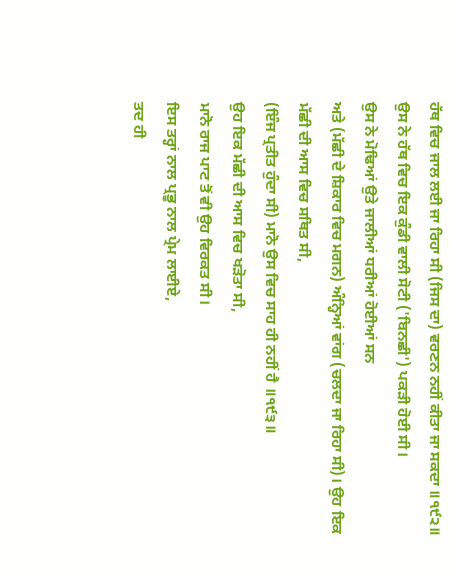ਹੱਥ ਵਿਚ ਜਾਲ ਲਈ ਜਾ ਰਿਹਾ ਸੀ (ਜਿਸ ਦਾ) ਵਰਣਨ ਨਹੀਂ ਕੀਤਾ ਜਾ ਸਕਦਾ ॥੧੯੨॥
ਉਸ ਨੇ ਹੱਥ ਵਿਚ ਇਕ ਕੁੰਡੀ ਵਾਲੀ ਸੋਟੀ ('ਬਿਨਛੀ') ਪਕੜੀ ਹੋਈ ਸੀ।
ਉਸ ਨੇ ਮੋਢਿਆਂ ਉਤੇ ਜਾਲੀਆਂ ਧਰੀਆਂ ਹੋਈਆਂ ਸਨ
ਅਤੇ (ਮੱਛੀ ਦੇ ਸ਼ਿਕਾਰ ਵਿਚ ਮਗਨ) ਅੰਨ੍ਹਿਆਂ ਵਾਂਗ (ਚਲਦਾ ਜਾ ਰਿਹਾ ਸੀ)। ਉਹ ਇਕ ਮੱਛੀ ਦੀ ਆਸ ਵਿਚ ਸਥਿਤ ਸੀ,
(ਇੰਜ ਪ੍ਰਤੀਤ ਹੁੰਦਾ ਸੀ) ਮਾਨੋ ਉਸ ਵਿਚ ਸਾਹ ਹੀ ਨਹੀਂ ਹੈ ॥੧੯੩॥
ਉਹ ਇਕ ਮੱਛੀ ਦੀ ਆਸ ਵਿਚ ਖੜੋਤਾ ਸੀ,
ਮਾਨੋ ਰਾਜ ਪਾਟ ਤੋਂ ਵੀ ਉਹ ਵਿਰਕਤ ਸੀ।
ਇਸ ਤਰ੍ਹਾਂ ਨਾਲ ਪ੍ਰਭੂ ਨਾਲ ਪ੍ਰੇਮ ਲਾਈਏ,
ਤਦ ਹੀ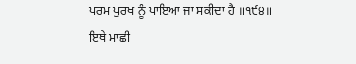ਪਰਮ ਪੁਰਖ ਨੂੰ ਪਾਇਆ ਜਾ ਸਕੀਦਾ ਹੈ ॥੧੯੪॥
ਇਥੇ ਮਾਛੀ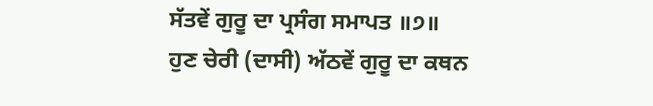ਸੱਤਵੇਂ ਗੁਰੂ ਦਾ ਪ੍ਰਸੰਗ ਸਮਾਪਤ ॥੭॥
ਹੁਣ ਚੇਰੀ (ਦਾਸੀ) ਅੱਠਵੇਂ ਗੁਰੂ ਦਾ ਕਥਨ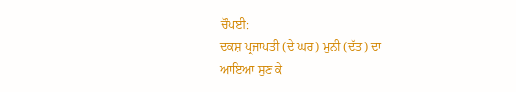ਚੌਪਈ:
ਦਕਸ਼ ਪ੍ਰਜਾਪਤੀ (ਦੇ ਘਰ) ਮੁਨੀ (ਦੱਤ) ਦਾ
ਆਇਆ ਸੁਣ ਕੇ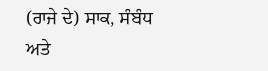(ਰਾਜੇ ਦੇ) ਸਾਕ, ਸੰਬੰਧ ਅਤੇ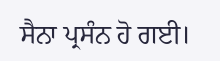ਸੈਨਾ ਪ੍ਰਸੰਨ ਹੋ ਗਈ।